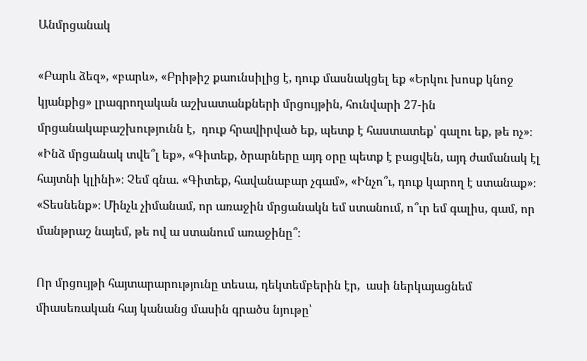Անմրցանակ

«Բարև ձեզ», «բարև», «Բրիթիշ քաունսիլից է, դուք մասնակցել եք «Երկու խոսք կնոջ կյանքից» լրագրողական աշխատանքների մրցույթին, հունվարի 27-ին մրցանակաբաշխությունն է,  դուք հրավիրված եք, պետք է հաստատեք՝ գալու եք, թե ոչ»։ «Ինձ մրցանակ տվե՞լ եք», «Գիտեք, ծրարները այդ օրը պետք է բացվեն, այդ ժամանակ էլ հայտնի կլինի»։ Չեմ գնա. «Գիտեք, հավանաբար չգամ», «Ինչո՞ւ, դուք կարող է ստանաք»։ «Տեսնենք»։ Մինչև չիմանամ, որ առաջին մրցանակն եմ ստանում, ո՞ւր եմ գալիս, գամ, որ մանթրաշ նայեմ, թե ով ա ստանում առաջինը՞։

Որ մրցույթի հայտարարությունը տեսա, դեկտեմբերին էր,  ասի ներկայացնեմ միասեռական հայ կանանց մասին գրածս նյութը՝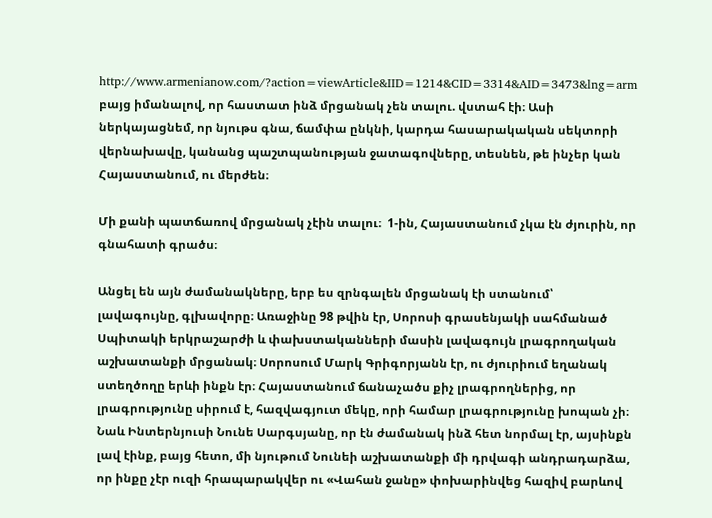http://www.armenianow.com/?action=viewArticle&IID=1214&CID=3314&AID=3473&lng=arm  բայց իմանալով, որ հաստատ ինձ մրցանակ չեն տալու. վստահ էի։ Ասի ներկայացնեմ, որ նյութս գնա, ճամփա ընկնի, կարդա հասարակական սեկտորի վերնախավը, կանանց պաշտպանության ջատագովները, տեսնեն, թե ինչեր կան Հայաստանում, ու մերժեն։

Մի քանի պատճառով մրցանակ չէին տալու։  1-ին, Հայաստանում չկա էն ժյուրին, որ գնահատի գրածս։

Անցել են այն ժամանակները, երբ ես զրնգալեն մրցանակ էի ստանում՝ լավագույնը, գլխավորը։ Առաջինը 98 թվին էր, Սորոսի գրասենյակի սահմանած Սպիտակի երկրաշարժի և փախստականների մասին լավագույն լրագրողական աշխատանքի մրցանակ։ Սորոսում Մարկ Գրիգորյանն էր, ու ժյուրիում եղանակ ստեղծողը երևի ինքն էր։ Հայաստանում ճանաչածս քիչ լրագրողներից, որ լրագրությունը սիրում է, հազվագյուտ մեկը, որի համար լրագրությունը խոպան չի։ Նաև Ինտերնյուսի Նունե Սարգսյանը, որ էն ժամանակ ինձ հետ նորմալ էր, այսինքն լավ էինք, բայց հետո, մի նյութում Նունեի աշխատանքի մի դրվագի անդրադարձա, որ ինքը չէր ուզի հրապարակվեր ու «Վահան ջանը» փոխարինվեց հազիվ բարևով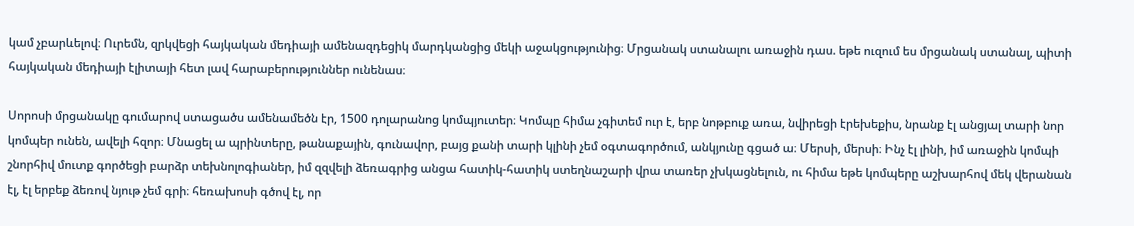կամ չբարևելով։ Ուրեմն, զրկվեցի հայկական մեդիայի ամենազդեցիկ մարդկանցից մեկի աջակցությունից։ Մրցանակ ստանալու առաջին դաս. եթե ուզում ես մրցանակ ստանալ, պիտի հայկական մեդիայի էլիտայի հետ լավ հարաբերություններ ունենաս։

Սորոսի մրցանակը գումարով ստացածս ամենամեծն էր, 1500 դոլարանոց կոմպյուտեր։ Կոմպը հիմա չգիտեմ ուր է, երբ նոթբուք առա, նվիրեցի էրեխեքիս, նրանք էլ անցյալ տարի նոր կոմպեր ունեն, ավելի հզոր։ Մնացել ա պրինտերը, թանաքային, գունավոր, բայց քանի տարի կլինի չեմ օգտագործում, անկյունը գցած ա։ Մերսի, մերսի։ Ինչ էլ լինի, իմ առաջին կոմպի շնորհիվ մուտք գործեցի բարձր տեխնոլոգիաներ, իմ զզվելի ձեռագրից անցա հատիկ-հատիկ ստեղնաշարի վրա տառեր չխկացնելուն, ու հիմա եթե կոմպերը աշխարհով մեկ վերանան էլ, էլ երբեք ձեռով նյութ չեմ գրի։ հեռախոսի գծով էլ, որ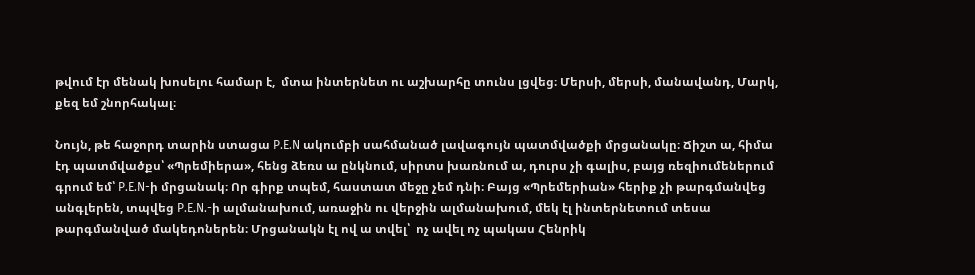թվում էր մենակ խոսելու համար է,  մտա ինտերնետ ու աշխարհը տունս լցվեց։ Մերսի, մերսի, մանավանդ, Մարկ, քեզ եմ շնորհակալ։

Նույն, թե հաջորդ տարին ստացա P.E.N ակումբի սահմանած լավագույն պատմվածքի մրցանակը։ Ճիշտ ա, հիմա էդ պատմվածքս՝ «Պրեմիերա», հենց ձեռս ա ընկնում, սիրտս խառնում ա, դուրս չի գալիս, բայց ռեզիումեներում գրում եմ՝ P.E.N-ի մրցանակ։ Որ գիրք տպեմ, հաստատ մեջը չեմ դնի։ Բայց «Պրեմերիան» հերիք չի թարգմանվեց անգլերեն, տպվեց P.E.N.-ի ալմանախում, առաջին ու վերջին ալմանախում, մեկ էլ ինտերնետում տեսա թարգմանված մակեդոներեն։ Մրցանակն էլ ով ա տվել՝  ոչ ավել ոչ պակաս Հենրիկ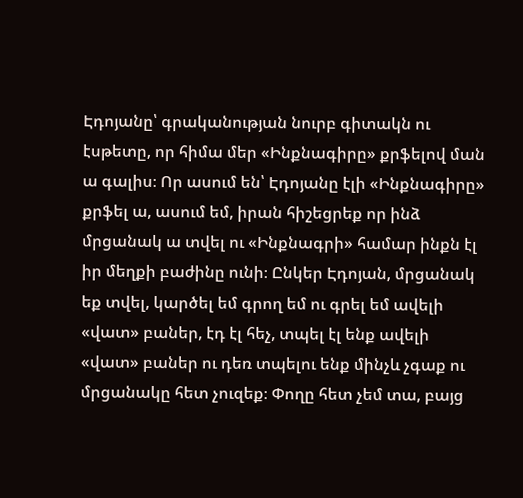Էդոյանը՝ գրականության նուրբ գիտակն ու էսթետը, որ հիմա մեր «Ինքնագիրը» քրֆելով ման ա գալիս։ Որ ասում են՝ Էդոյանը էլի «Ինքնագիրը» քրֆել ա, ասում եմ, իրան հիշեցրեք որ ինձ մրցանակ ա տվել ու «Ինքնագրի» համար ինքն էլ իր մեղքի բաժինը ունի։ Ընկեր Էդոյան, մրցանակ եք տվել, կարծել եմ գրող եմ ու գրել եմ ավելի «վատ» բաներ, էդ էլ հեչ, տպել էլ ենք ավելի «վատ» բաներ ու դեռ տպելու ենք մինչև չգաք ու մրցանակը հետ չուզեք։ Փողը հետ չեմ տա, բայց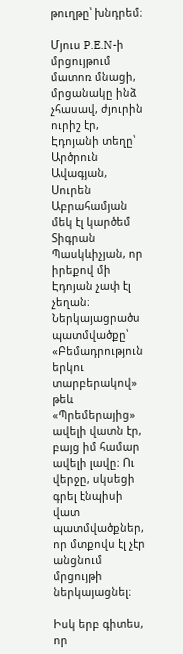թուղթը՝ խնդրեմ։

Մյուս P.E.N-ի մրցույթում մատոռ մնացի, մրցանակը ինձ չհասավ, ժյուրին ուրիշ էր, Էդոյանի տեղը՝ Արծրուն Ավագյան, Սուրեն Աբրահամյան մեկ էլ կարծեմ Տիգրան Պասկևիչյան, որ իրեքով մի Էդոյան չափ էլ չեղան։ Ներկայացրածս պատմվածքը՝ «Բեմադրություն երկու տարբերակով» թեև «Պրեմերայից» ավելի վատն էր, բայց իմ համար ավելի լավը։ Ու վերջը, սկսեցի գրել էնպիսի վատ պատմվածքներ, որ մտքովս էլ չէր անցնում մրցույթի ներկայացնել։

Իսկ երբ գիտես, որ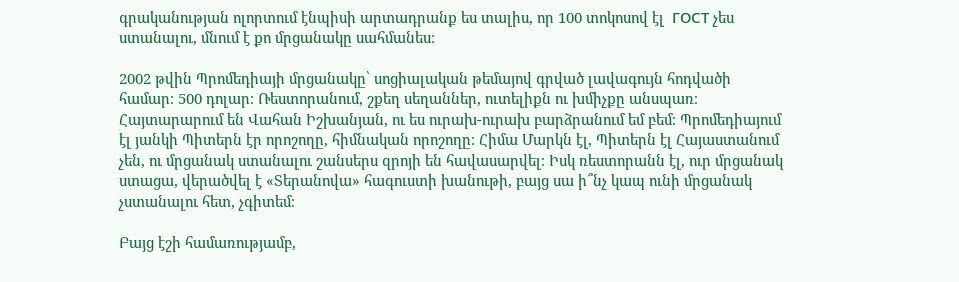գրականության ոլորտում էնպիսի արտադրանք ես տալիս, որ 100 տոկոսով էլ  ГОСТ չես ստանալու, մնում է քո մրցանակը սահմանես։

2002 թվին Պրոմեդիայի մրցանակը՝ սոցիալական թեմայով գրված լավագույն հոդվածի համար։ 500 դոլար։ Ռեստորանում, շքեղ սեղաններ, ուտելիքն ու խմիչքը անսպառ։ Հայտարարում են Վահան Իշխանյան, ու ես ուրախ-ուրախ բարձրանում եմ բեմ։ Պրոմեդիայում էլ յանկի Պիտերն էր որոշողը, հիմնական որոշողը։ Հիմա Մարկն էլ, Պիտերն էլ Հայաստանում չեն, ու մրցանակ ստանալու շանսերս զրոյի են հավասարվել։ Իսկ ռեստորանն էլ, ուր մրցանակ ստացա, վերածվել է «Տերանովա» հագուստի խանութի, բայց սա ի՞նչ կապ ունի մրցանակ չստանալու հետ, չգիտեմ։

Բայց էշի համառությամբ,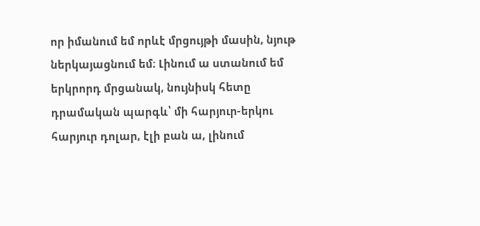որ իմանում եմ որևէ մրցույթի մասին, նյութ ներկայացնում եմ։ Լինում ա ստանում եմ երկրորդ մրցանակ, նույնիսկ հետը դրամական պարգև՝ մի հարյուր-երկու հարյուր դոլար, էլի բան ա, լինում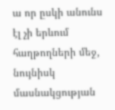ա որ ըսկի անունս էլ չի երևում հաղթողների մեջ, նույնիսկ մասնակցության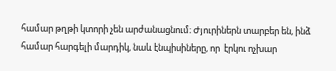համար թղթի կտորի չեն արժանացնում։ Ժյուրիներն տարբեր են, ինձ համար հարգելի մարդիկ, նաև էնպիսիները, որ  էրկու ոչխար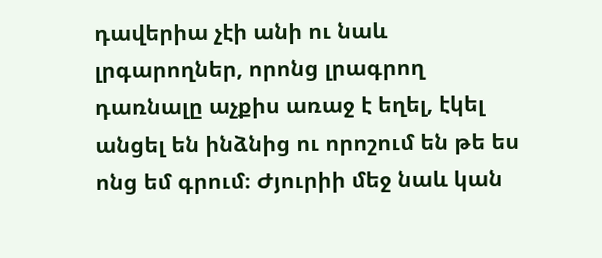դավերիա չէի անի ու նաև լրգարողներ, որոնց լրագրող դառնալը աչքիս առաջ է եղել, էկել անցել են ինձնից ու որոշում են թե ես ոնց եմ գրում։ Ժյուրիի մեջ նաև կան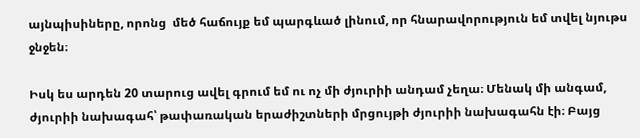այնպիսիները, որոնց  մեծ հաճույք եմ պարգևած լինում, որ հնարավորություն եմ տվել նյութս ջնջեն։

Իսկ ես արդեն 20 տարուց ավել գրում եմ ու ոչ մի ժյուրիի անդամ չեղա։ Մենակ մի անգամ, ժյուրիի նախագահ՝ թափառական երաժիշտների մրցույթի ժյուրիի նախագահն էի։ Բայց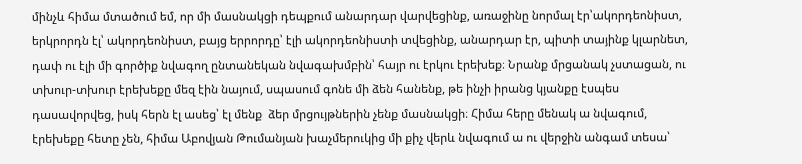մինչև հիմա մտածում եմ, որ մի մասնակցի դեպքում անարդար վարվեցինք, առաջինը նորմալ էր՝ակորդեոնիստ, երկրորդն էլ՝ ակորդեոնիստ, բայց երրորդը՝ էլի ակորդեոնիստի տվեցինք, անարդար էր, պիտի տայինք կլարնետ, դափ ու էլի մի գործիք նվագող ընտանեկան նվագախմբին՝ հայր ու էրկու էրեխեք։ Նրանք մրցանակ չստացան, ու տխուր-տխուր էրեխեքը մեզ էին նայում, սպասում գոնե մի ձեն հանենք, թե ինչի իրանց կյանքը էսպես դասավորվեց, իսկ հերն էլ ասեց՝ էլ մենք  ձեր մրցույթներին չենք մասնակցի։ Հիմա հերը մենակ ա նվագում, էրեխեքը հետը չեն, հիմա Աբովյան Թումանյան խաչմերուկից մի քիչ վերև նվագում ա ու վերջին անգամ տեսա՝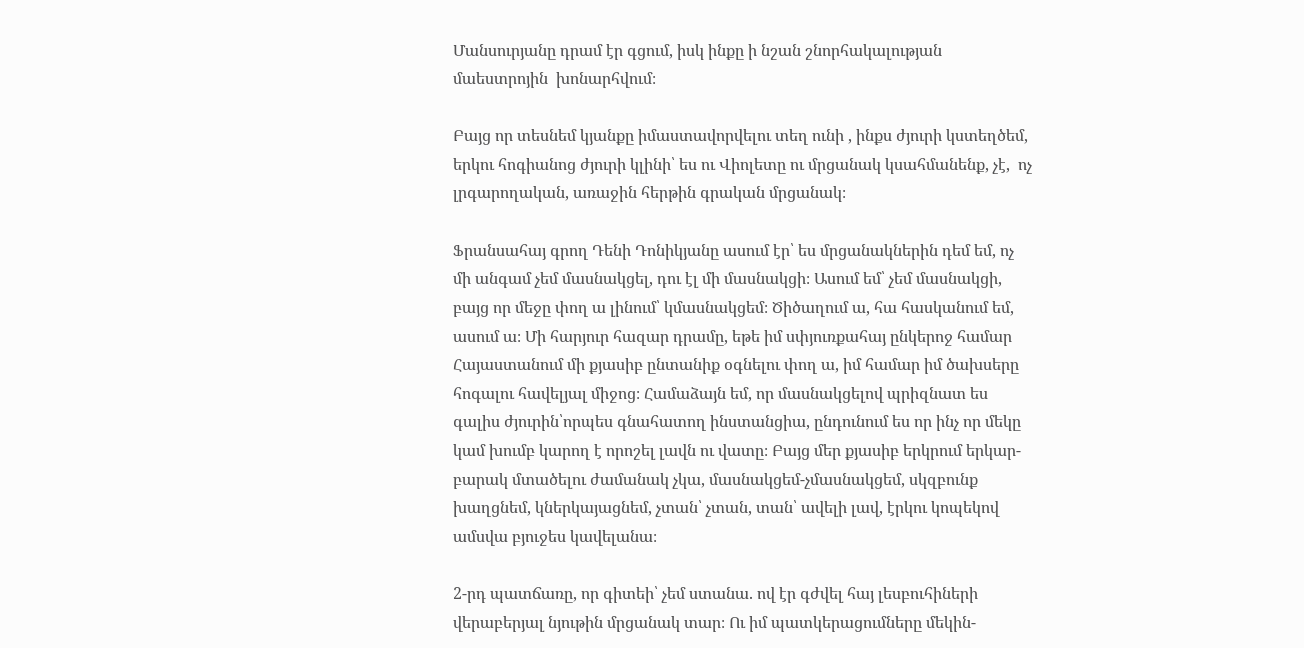Մանսուրյանը դրամ էր գցում, իսկ ինքը ի նշան շնորհակալության մաեստրոյին  խոնարհվում։

Բայց որ տեսնեմ կյանքը իմաստավորվելու տեղ ունի , ինքս ժյուրի կստեղծեմ, երկու հոգիանոց ժյուրի կլինի՝ ես ու Վիոլետը ու մրցանակ կսահմանենք, չէ,  ոչ լրգարողական, առաջին հերթին գրական մրցանակ։

Ֆրանսահայ գրող Դենի Դոնիկյանը ասում էր՝ ես մրցանակներին դեմ եմ, ոչ մի անգամ չեմ մասնակցել, դու էլ մի մասնակցի։ Ասում եմ՝ չեմ մասնակցի, բայց որ մեջը փող ա լինում՝ կմասնակցեմ։ Ծիծաղում ա, հա հասկանում եմ, ասում ա։ Մի հարյուր հազար դրամը, եթե իմ սփյուռքահայ ընկերոջ համար Հայաստանում մի քյասիբ ընտանիք օգնելու փող ա, իմ համար իմ ծախսերը հոգալու հավելյալ միջոց։ Համաձայն եմ, որ մասնակցելով պրիզնատ ես գալիս ժյուրին՝որպես գնահատող ինստանցիա, ընդունում ես որ ինչ որ մեկը կամ խումբ կարող է որոշել լավն ու վատը։ Բայց մեր քյասիբ երկրում երկար-բարակ մտածելու ժամանակ չկա, մասնակցեմ-չմասնակցեմ, սկզբունք խաղցնեմ, կներկայացնեմ, չտան՝ չտան, տան՝ ավելի լավ, էրկու կոպեկով ամսվա բյուջես կավելանա։

2-րդ պատճառը, որ գիտեի՝ չեմ ստանա. ով էր գժվել հայ լեսբուհիների վերաբերյալ նյութին մրցանակ տար։ Ու իմ պատկերացումները մեկին-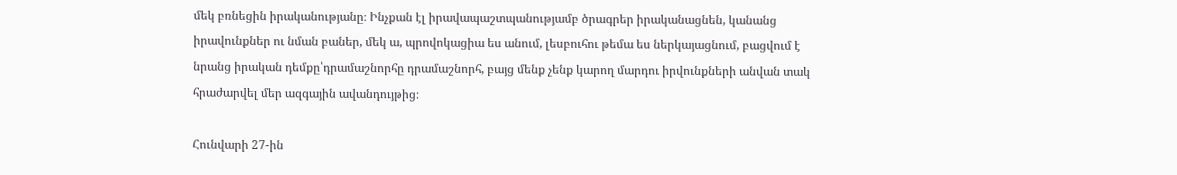մեկ բռնեցին իրականությանը։ Ինչքան էլ իրավապաշտպանությամբ ծրագրեր իրականացնեն, կանանց իրավունքներ ու նման բաներ, մեկ ա, պրովոկացիա ես անում, լեսբուհու թեմա ես ներկայացնում, բացվում է նրանց իրական դեմքը՝դրամաշնորհը դրամաշնորհ, բայց մենք չենք կարող մարդու իրվունքների անվան տակ հրաժարվել մեր ազգային ավանդույթից։

Հունվարի 27-ին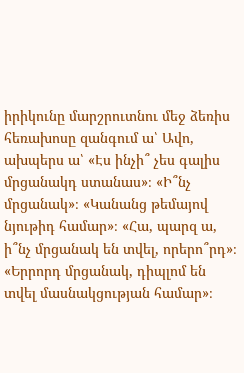իրիկունը մարշրուտնու մեջ ձեռիս հեռախոսը զանգում ա՝ Ավո, ախպերս ա՝ «Էս ինչի՞ չես գալիս մրցանակդ ստանաս»։ «Ի՞նչ մրցանակ»։ «Կանանց թեմայով նյութիդ համար»։ «Հա, պարզ ա, ի՞նչ մրցանակ են տվել, որերո՞րդ»։ «Երրորդ մրցանակ, դիպլոմ են տվել մասնակցության համար»։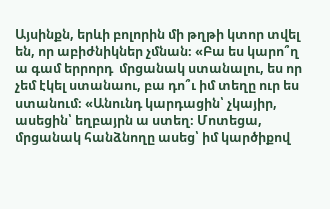Այսինքն, երևի բոլորին մի թղթի կտոր տվել են, որ աբիժնիկներ չմնան։ «Բա ես կարո՞ղ ա գամ երրորդ  մրցանակ ստանալու, ես որ չեմ էկել ստանաու, բա դո՞ւ իմ տեղը ուր ես ստանում։ «Անունդ կարդացին՝ չկայիր, ասեցին՝ եղբայրն ա ստեղ։ Մոտեցա, մրցանակ հանձնողը ասեց՝ իմ կարծիքով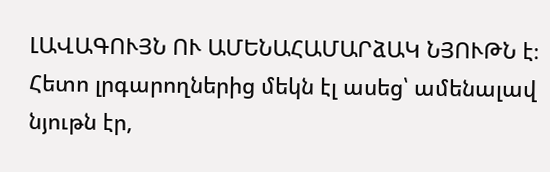ԼԱՎԱԳՈՒՅՆ ՈՒ ԱՄԵՆԱՀԱՄԱՐձԱԿ ՆՅՈՒԹՆ է։ Հետո լրգարողներից մեկն էլ ասեց՝ ամենալավ նյութն էր,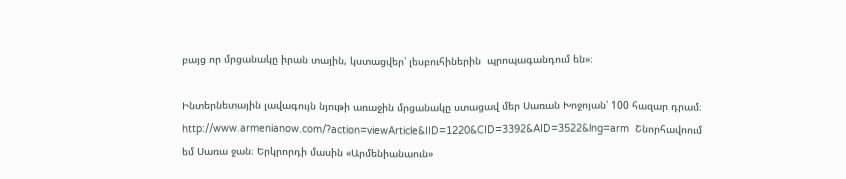բայց որ մրցանակը իրան տային, կստացվեր՝ լեսբուհիներին  պրոպագանդում են»։

Ինտերնետային լավագույն նյութի առաջին մրցանակը ստացավ մեր Սառան Խոջոյան՝ 100 հազար դրամ։ http://www.armenianow.com/?action=viewArticle&IID=1220&CID=3392&AID=3522&lng=arm  Շնորհավոում եմ Սառա ջան։ Երկրորդի մասին «Արմենիանաուն»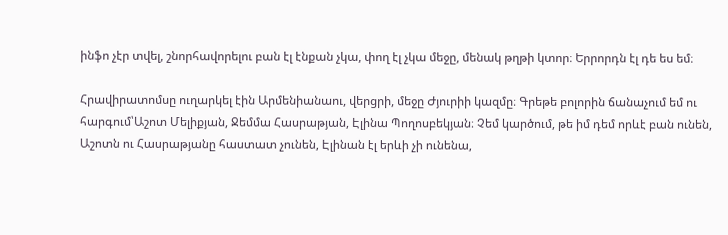ինֆո չէր տվել, շնորհավորելու բան էլ էնքան չկա, փող էլ չկա մեջը, մենակ թղթի կտոր։ Երրորդն էլ դե ես եմ։

Հրավիրատոմսը ուղարկել էին Արմենիանաու, վերցրի, մեջը Ժյուրիի կազմը։ Գրեթե բոլորին ճանաչում եմ ու հարգում՝Աշոտ Մելիքյան, Ջեմմա Հասրաթյան, Էլինա Պողոսբեկյան։ Չեմ կարծում, թե իմ դեմ որևէ բան ունեն, Աշոտն ու Հասրաթյանը հաստատ չունեն, Էլինան էլ երևի չի ունենա,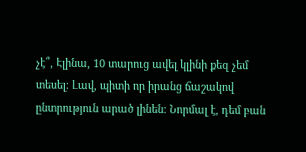չէ՞, Էլինա, 10 տարուց ավել կլինի քեզ չեմ տեսել։ Լավ, պիտի որ իրանց ճաշակով ընտրություն արած լինեն։ Նորմալ է, դեմ բան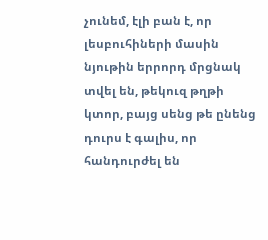չունեմ, էլի բան է, որ լեսբուհիների մասին նյութին երրորդ մրցնակ տվել են, թեկուզ թղթի կտոր, բայց սենց թե ընենց դուրս է գալիս, որ հանդուրժել են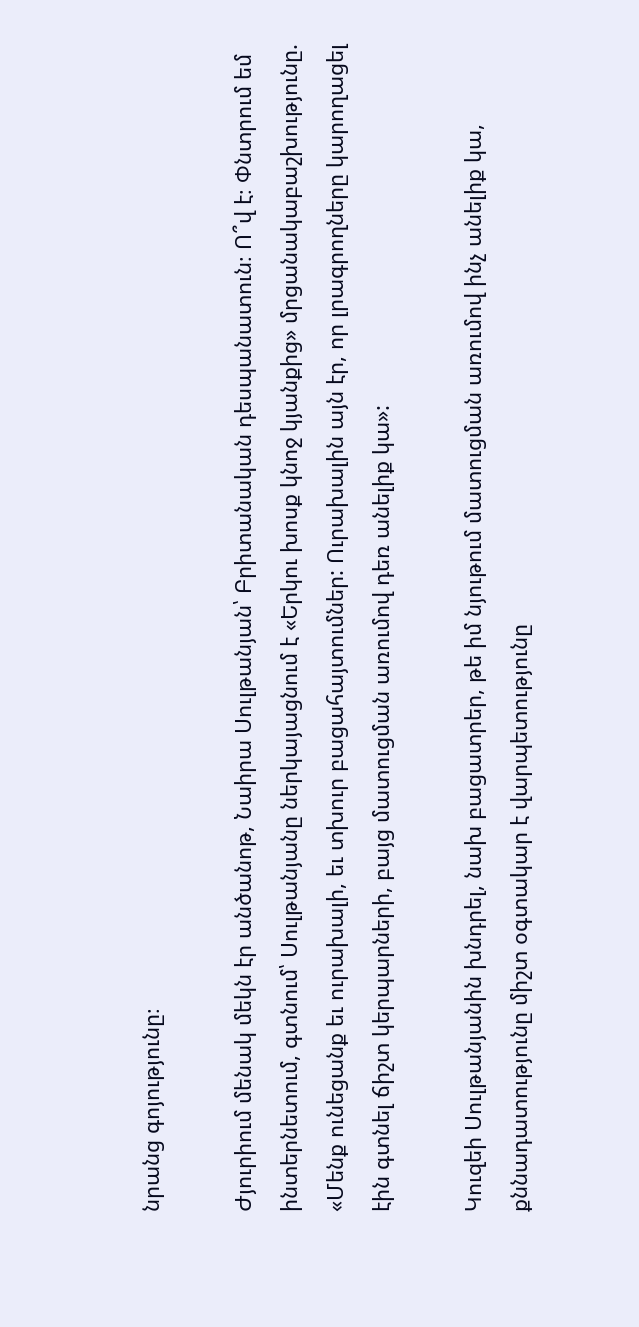նրանց գոյությունը։

Ժյուրիում մենակ մեկն էր անծանոթ, Նաիրա Սուլթանյան՝ Բրիտանական դեսպանատուն։ Ո՞վ է։ Փնտրում եմ ինտերնետում, գտնում՝ Սուլթանյանը ներկայացնում է «Երկու խոսք կնոջ կյանքից» մրցանակաբաշխությունը. «Մենք ունեցանք եւ ուրախալի, եւ տխուր բացահայտումներ: Ուրախալին այն էր, որ լրագրողները կարողացել էին գտնել ճիշտ կերպարների, բայց մատուցման առումով դեռ անելիք կա»:

Կուզեի Սուլթանյանին խնդրել, նախ բացատրեր, թե իմ նյութում մատուցման առումով ինչ անելիք կա, քննադատությունը միշտ օգտակար է վարպետությունը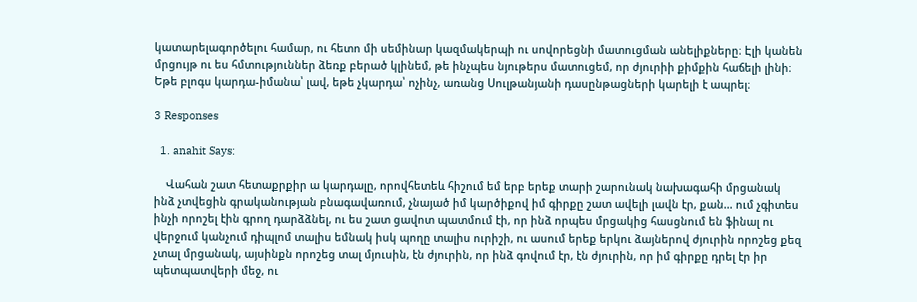կատարելագործելու համար, ու հետո մի սեմինար կազմակերպի ու սովորեցնի մատուցման անելիքները։ Էլի կանեն մրցույթ ու ես հմտություններ ձեռք բերած կլինեմ, թե ինչպես նյութերս մատուցեմ, որ ժյուրիի քիմքին հաճելի լինի։ Եթե բլոգս կարդա-իմանա՝ լավ, եթե չկարդա՝ ոչինչ, առանց Սուլթանյանի դասընթացների կարելի է ապրել։

3 Responses

  1. anahit Says:

    Վահան շատ հետաքրքիր ա կարդալը, որովհետեև հիշում եմ երբ երեք տարի շարունակ նախագահի մրցանակ ինձ չտվեցին գրականության բնագավառում, չնայած իմ կարծիքով իմ գիրքը շատ ավելի լավն էր, քան… ում չգիտես ինչի որոշել էին գրող դարձձնել, ու ես շատ ցավոտ պատմում էի, որ ինձ որպես մրցակից հասցնում են ֆինալ ու վերջում կանչում դիպլոմ տալիս եմնակ իսկ պողը տալիս ուրիշի, ու ասում երեք երկու ձայներով ժյուրին որոշեց քեզ չտալ մրցանակ, այսինքն որոշեց տալ մյուսին, էն ժյուրին, որ ինձ գովում էր, էն ժյուրին, որ իմ գիրքը դրել էր իր պետպատվերի մեջ, ու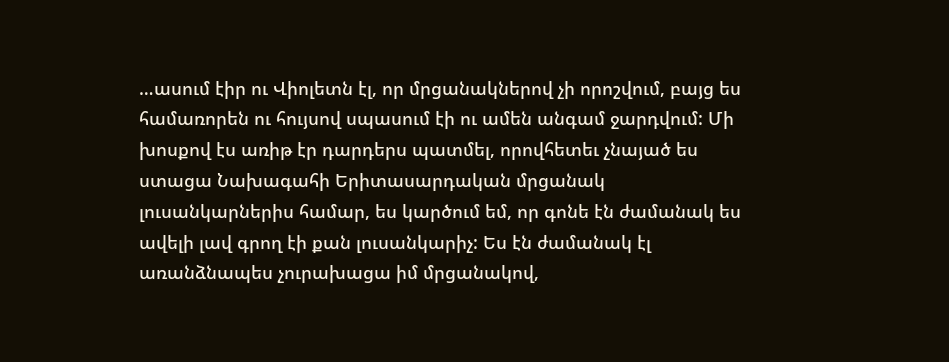…ասում էիր ու Վիոլետն էլ, որ մրցանակներով չի որոշվում, բայց ես համառորեն ու հույսով սպասում էի ու ամեն անգամ ջարդվում: Մի խոսքով էս առիթ էր դարդերս պատմել, որովհետեւ չնայած ես ստացա Նախագահի Երիտասարդական մրցանակ լուսանկարներիս համար, ես կարծում եմ, որ գոնե էն ժամանակ ես ավելի լավ գրող էի քան լուսանկարիչ: Ես էն ժամանակ էլ առանձնապես չուրախացա իմ մրցանակով,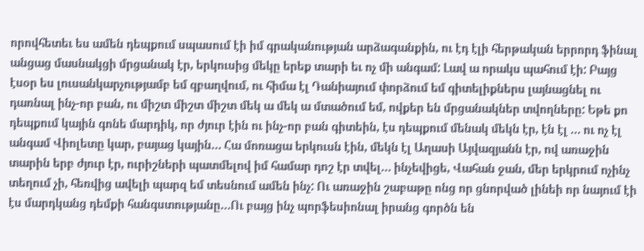որովհետեւ ես ամեն դեպքում սպասում էի իմ գրականության արձագանքին, ու էդ էլի հերթական երրորդ ֆինալ անցաց մասնակցի մրցանակ էր, երկուսից մեկը երեք տարի եւ ոչ մի անգամ: Լավ ա որակս պահում էի: Բայց էսօր ես լուսանկարչությամբ եմ զբաղվում, ու հիմա էլ Դանիայում փորձում եմ գիտելիքներս լայնացնել ու դառնալ ինչ-որ բան, ու միշտ միշտ միշտ մեկ ա մեկ ա մտածում եմ, ովքեր են մրցանակներ տվողները: Եթե քո դեպքում կային գոնե մարդիկ, որ ժյուր էին ու ինչ-որ բան գիտեին, էս դեպքում մենակ մեկն էր, էն էլ … ու ոչ էլ անգամ Վիոլետը կար, բայաց կային… Հա մոռացա երկուսն էին, մեկն էլ Աղասի Այվազյանն էր, ով առաջին տարին երբ ժյուր էր, ուրիշների պատմելով իմ համար դոշ էր տվել… ինչեվիցե, Վահան ջան, մեր երկրում ոչինչ տեղում չի, հեռվից ավելի պարզ եմ տեսնում ամեն ինչ: Ու առաջին շաբաթը ոնց որ ցնորված լինեի որ նայում էի էս մարդկանց դեմքի հանգստությանը…Ու բայց ինչ պորֆեսիոնալ իրանց գործն են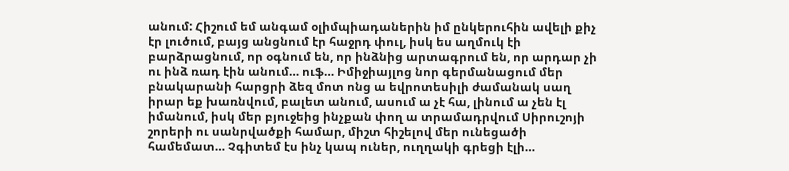անում: Հիշում եմ անգամ օլիմպիադաներին իմ ընկերուհին ավելի քիչ էր լուծում, բայց անցնում էր հաջրդ փուլ, իսկ ես աղմուկ էի բարձրացնում, որ օգնում են, որ ինձնից արտագրում են, որ արդար չի ու ինձ ռադ էին անում… ուֆ… Իմիջիայլոց նոր գերմանացում մեր բնակարանի հարցրի ձեզ մոտ ոնց ա եվրոտեսիլի ժամանակ սաղ իրար եք խառնվում, բալետ անում, ասում ա չէ հա, լինում ա չեն էլ իմանում, իսկ մեր բյուջեից ինչքան փող ա տրամադրվում Սիրուշոյի շորերի ու սանրվածքի համար, միշտ հիշելով մեր ունեցածի համեմատ… Չգիտեմ էս ինչ կապ ուներ, ուղղակի գրեցի էլի…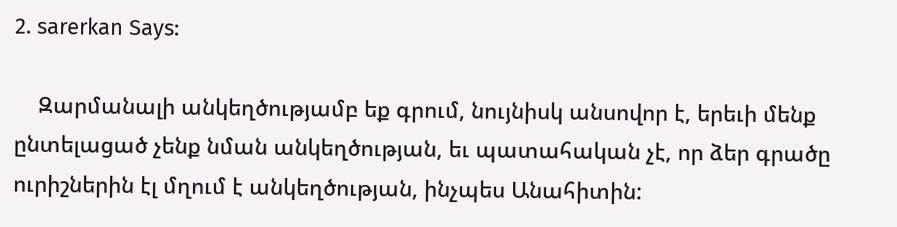2. sarerkan Says:

    Զարմանալի անկեղծությամբ եք գրում, նույնիսկ անսովոր է, երեւի մենք ընտելացած չենք նման անկեղծության, եւ պատահական չէ, որ ձեր գրածը ուրիշներին էլ մղում է անկեղծության, ինչպես Անահիտին: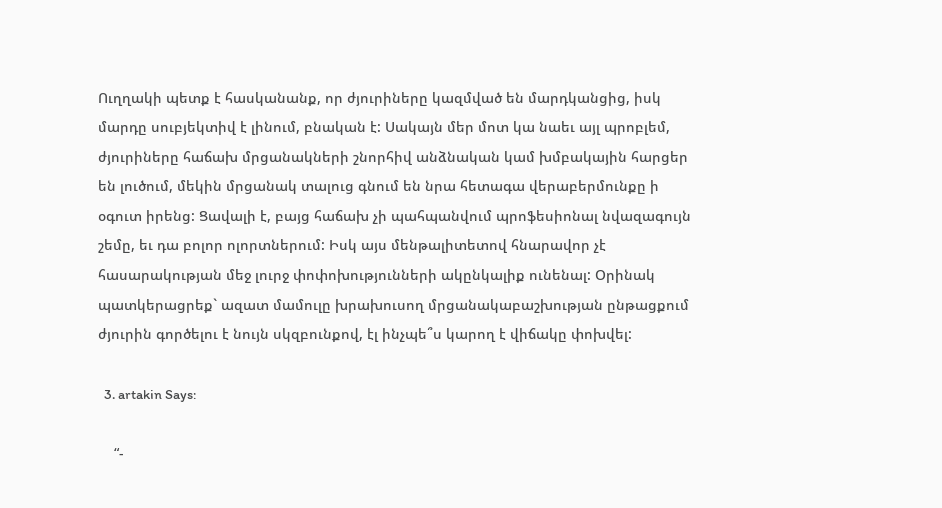Ուղղակի պետք է հասկանանք, որ ժյուրիները կազմված են մարդկանցից, իսկ մարդը սուբյեկտիվ է լինում, բնական է: Սակայն մեր մոտ կա նաեւ այլ պրոբլեմ, ժյուրիները հաճախ մրցանակների շնորհիվ անձնական կամ խմբակային հարցեր են լուծում, մեկին մրցանակ տալուց գնում են նրա հետագա վերաբերմունքը ի օգուտ իրենց: Ցավալի է, բայց հաճախ չի պահպանվում պրոֆեսիոնալ նվազագույն շեմը, եւ դա բոլոր ոլորտներում: Իսկ այս մենթալիտետով հնարավոր չէ հասարակության մեջ լուրջ փոփոխությունների ակընկալիք ունենալ: Օրինակ պատկերացրեք` ազատ մամուլը խրախուսող մրցանակաբաշխության ընթացքում ժյուրին գործելու է նույն սկզբունքով, էլ ինչպե՞ս կարող է վիճակը փոխվել:

  3. artakin Says:

    “-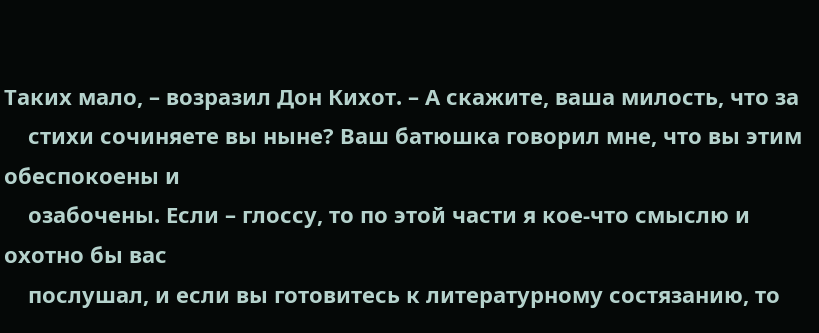Таких мало, – возразил Дон Кихот. – А скажите, ваша милость, что за
    стихи сочиняете вы ныне? Ваш батюшка говорил мне, что вы этим обеспокоены и
    озабочены. Если – глоссу, то по этой части я кое-что смыслю и охотно бы вас
    послушал, и если вы готовитесь к литературному состязанию, то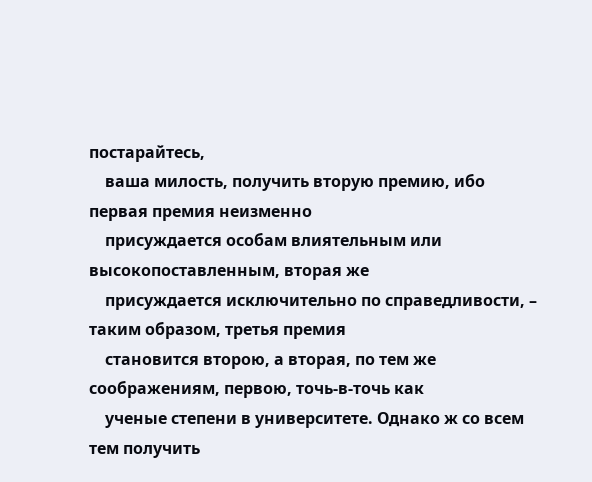постарайтесь,
    ваша милость, получить вторую премию, ибо первая премия неизменно
    присуждается особам влиятельным или высокопоставленным, вторая же
    присуждается исключительно по справедливости, – таким образом, третья премия
    становится второю, а вторая, по тем же соображениям, первою, точь-в-точь как
    ученые степени в университете. Однако ж со всем тем получить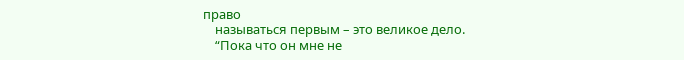право
    называться первым – это великое дело.
    “Пока что он мне не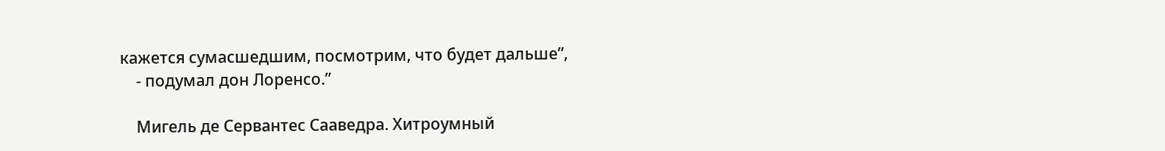кажется сумасшедшим, посмотрим, что будет дальше”,
    - подумал дон Лоренсо.”

    Мигель де Сервантес Сааведра. Хитроумный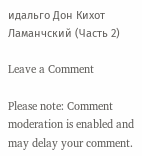идальго Дон Кихот Ламанчский (Часть 2)

Leave a Comment

Please note: Comment moderation is enabled and may delay your comment.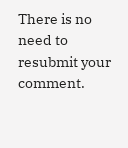There is no need to resubmit your comment.